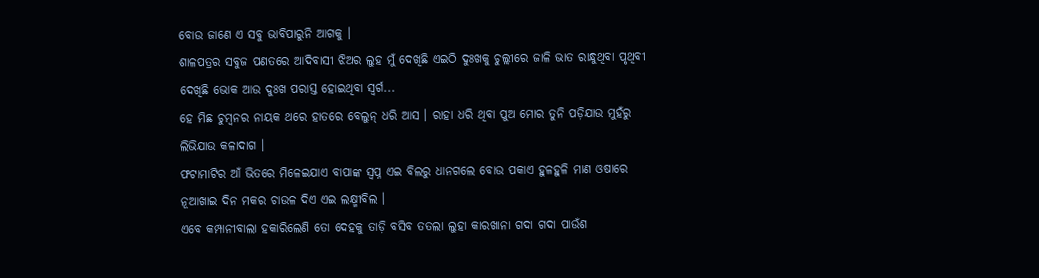ବୋଉ ଜାଣେ ଏ ସବୁ ଭାବିପାରୁନି ଆଗକୁ ।
ଶାଳପତ୍ରର ସବୁଜ ପଣତରେ ଆଦିବାସୀ ଝିଅର ଲୁହ ମୁଁ ଦେଖିଛି ଏଇଠି ଦୁଃଖକୁ ଚୁଲ୍ଲୀରେ ଜାଳି ଭାତ ରାନ୍ଧୁଥିବା ପୃଥିବୀ ଦେଖିଛି ଭୋକ ଆଉ ଦୁଃଖ ପରାସ୍ତ ହୋଇଥିବା ସ୍ୱର୍ଗ...
ହେ ମିଛ ଚୁମ୍ୱନର ନାୟକ ଥରେ ହାତରେ ବେଲୁନ୍ ଧରି ଆସ । ରାହା ଧରି ଥିବା ପୁଅ ମୋର ତୁନି ପଡ଼ିଯାଉ ମୁହଁରୁ ଲିଭିଯାଉ କଳାଦାଗ ।
ଫଟାମାଟିର ଆଁ ଭିତରେ ମିଳେଇଯାଏ ବାପାଙ୍କ ସ୍ୱପ୍ନ ଏଇ ବିଲରୁ ଧାନଗଲେ ବୋଉ ପକାଏ ହୁଳହୁଳି ମାଣ ଓଷାରେ ନୂଆଖାଇ ଦିନ ମକର ଚାଉଳ ଦିଏ ଏଇ ଲକ୍ଷ୍ମୀବିଲ ।
ଏବେ କମ୍ପାନୀବାଲା ହକାରିଲେଣି ତୋ ଦେହକୁ ତାଡ଼ି ବସିବ ତତଲା ଲୁହା କାରଖାନା ଗଦା ଗଦା ପାଉଁଶ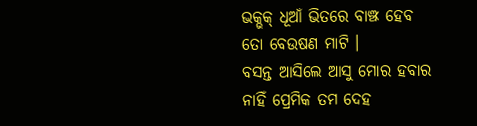ଭକ୍ଭକ୍ ଧୂଆଁ ଭିତରେ ବାଞ୍ଝ ହେବ ତୋ ବେଉଷଣ ମାଟି ।
ବସନ୍ତ ଆସିଲେ ଆସୁ ମୋର ହବାର ନାହିଁ ପ୍ରେମିକ ତମ ଦେହ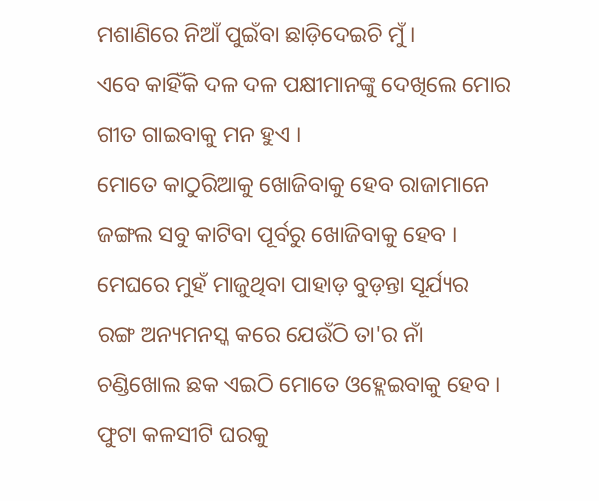ମଶାଣିରେ ନିଆଁ ପୁଇଁବା ଛାଡ଼ିଦେଇଚି ମୁଁ ।
ଏବେ କାହିଁକି ଦଳ ଦଳ ପକ୍ଷୀମାନଙ୍କୁ ଦେଖିଲେ ମୋର ଗୀତ ଗାଇବାକୁ ମନ ହୁଏ ।
ମୋତେ କାଠୁରିଆକୁ ଖୋଜିବାକୁ ହେବ ରାଜାମାନେ ଜଙ୍ଗଲ ସବୁ କାଟିବା ପୂର୍ବରୁ ଖୋଜିବାକୁ ହେବ ।
ମେଘରେ ମୁହଁ ମାଜୁଥିବା ପାହାଡ଼ ବୁଡ଼ନ୍ତା ସୂର୍ଯ୍ୟର ରଙ୍ଗ ଅନ୍ୟମନସ୍କ କରେ ଯେଉଁଠି ତା'ର ନାଁ ଚଣ୍ଡିଖୋଲ ଛକ ଏଇଠି ମୋତେ ଓହ୍ଲେଇବାକୁ ହେବ ।
ଫୁଟା କଳସୀଟି ଘରକୁ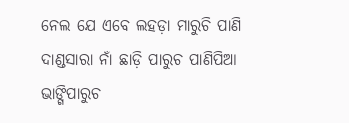ନେଲ ଯେ ଏବେ ଲହଡ଼ା ମାରୁଚି ପାଣି ଦାଣ୍ଡସାରା ନାଁ ଛାଡ଼ି ପାରୁଚ ପାଣିପିଆ ଭାଙ୍ଗିପାରୁଚ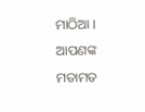ମାଠିଆ ।
ଆପଣଙ୍କ ମତାମତ